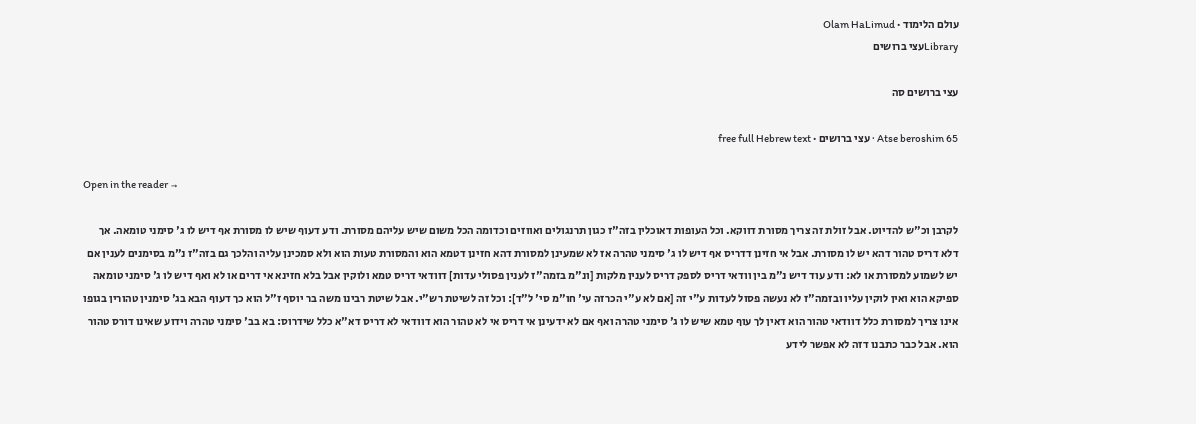עולם הלימוד · Olam HaLimud
Libraryעצי ברושים

עצי ברושים סה

Atse beroshim 65 · עצי ברושים · free full Hebrew text

Open in the reader →

לקרבן וכ"ש להדיוט. אבל זולת זה צריך מסורת דווקא. וכל העופות דאוכלין בזה"ז כגון תרנגולים ואווזים וכדומה הכל משום שיש עליהם מסורת. ודע דעוף שיש לו מסורת אף דיש לו ג' סימני טומאה. אך דלא דריס טהור דהא יש לו מסורת. אבל אי חזינן דדריס אף דיש לו ג' סימני טהרה אז לא שמעינן למסורת דהא חזינן דטמא הוא והמסורת טעות הוא ולא סמכינן עליה והלכך גם בזה"ז נ"מ בסימנים לענין אם יש לשמוע למסורת או לא: ודע עוד דיש נ"מ בין וודאי דריס לספק דריס לענין מלקות [ונ"מ בזמה"ז לענין פסולי עדות] דוודאי דריס טמא ולוקין אבל בלא חזינא אי דרים או לא ואף דיש לו ג' סימני טומאה ספיקא הוא ואין לוקין עליו ובזמה"ז לא נעשה פסול לעדות ע"י זה [אם לא ע"י הכרזה עי' חו"מ סי' ל"ד]: וכל זה לשיטת רש"י. אבל שיטת רבינו משה בר יוסף ז"ל הוא כך דעוף הבא בג' סימנין טהורין בגופו אינו צריך למסורת כלל דוודאי טהור הוא דאין לך עוף טמא שיש לו ג' סימני טהרה ואף אם לא ידעינן אי דריס אי לא טהור הוא דוודאי לא דריס דא"א כלל שידרוס: בא בב' סימני טהרה וידוע שאינו דורס טהור הוא. אבל כבר כתבנו דזה לא אפשר לידע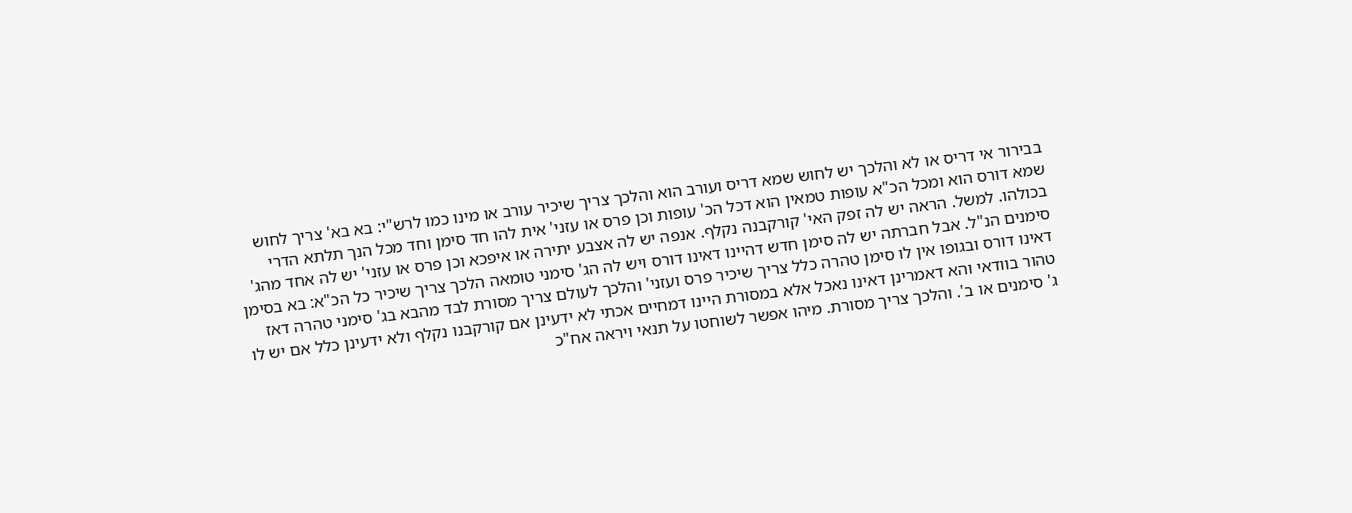בבירור אי דריס או לא והלכך יש לחוש שמא דריס ועורב הוא והלכך צריך שיכיר עורב או מינו כמו לרש"י: בא בא' צריך לחוש שמא דורס הוא ומכל הכ"א עופות טמאין הוא דכל הכ' עופות וכן פרס או עזני' אית להו חד סימן וחד מכל הנך תלתא הדרי בכולהו. למשל. הראה יש לה זפק האי' קורקבנה נקלף. אנפה יש לה אצבע יתירה או איפכא וכן פרס או עזני' יש לה אחד מהג' סימנים הנ"ל. אבל חברתה יש לה סימן חדש דהיינו דאינו דורס ויש לה הג' סימני טומאה הלכך צריך שיכיר כל הכ"א: בא בסימן דאינו דורס ובגופו אין לו סימן טהרה כלל צריך שיכיר פרס ועזני' והלכך לעולם צריך מסורת לבד מהבא בג' סימני טהרה דאז טהור בוודאי והא דאמרינן דאינו נאכל אלא במסורת היינו דמחיים אכתי לא ידעינן אם קורקבנו נקלף ולא ידעינן כלל אם יש לו ג' סימנים או ב'. והלכך צריך מסורת. מיהו אפשר לשוחטו על תנאי ויראה אח"כ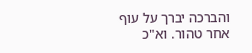והברכה יברך על עוף אחר טהור. וא"כ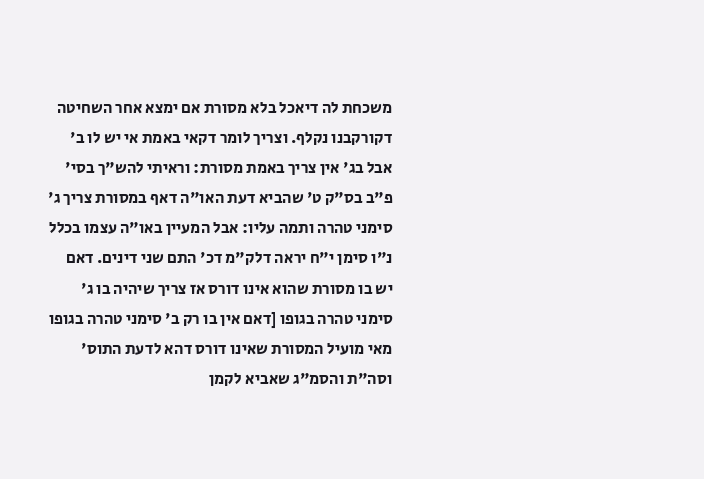משכחת לה דיאכל בלא מסורת אם ימצא אחר השחיטה דקורקבנו נקלף. וצריך לומר דקאי באמת אי יש לו ב' אבל בג' אין צריך באמת מסורת: וראיתי להש"ך בסי' פ"ב בס"ק ט' שהביא דעת האו"ה דאף במסורת צריך ג' סימני טהרה ותמה עליו: אבל המעיין באו"ה עצמו בכלל נ"ו סימן י"ח יראה דלק"מ דכ' התם שני דינים. דאם יש בו מסורת שהוא אינו דורס אז צריך שיהיה בו ג' סימני טהרה בגופו [דאם אין בו רק ב' סימני טהרה בגופו מאי מועיל המסורת שאינו דורס דהא לדעת התוס' וסה"ת והסמ"ג שאביא לקמן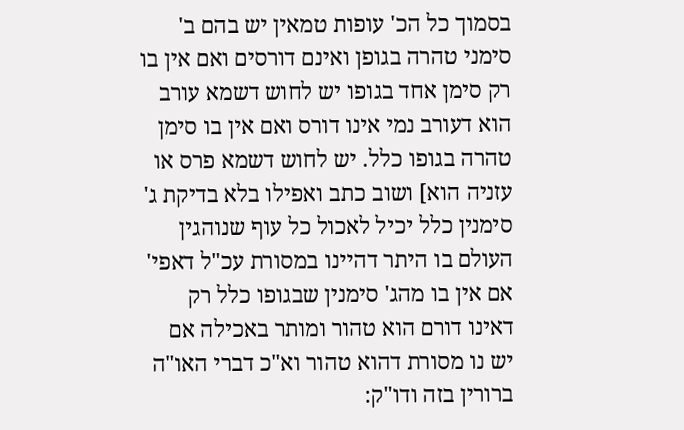בסמוך כל הכ' עופות טמאין יש בהם ב' סימני טהרה בגופן ואינם דורסים ואם אין בו רק סימן אחד בגופו יש לחוש דשמא עורב הוא דעורב נמי אינו דורס ואם אין בו סימן טהרה בגופו כלל. יש לחוש דשמא פרס או עזניה הוא] ושוב כתב ואפילו בלא בדיקת ג' סימנין כלל יכיל לאכול כל עוף שנוהגין העולם בו היתר דהיינו במסורת עכ"ל דאפי' אם אין בו מהג' סימנין שבגופו כלל רק דאינו דורם הוא טהור ומותר באכילה אם יש נו מסורת דהוא טהור וא"כ דברי האו"ה ברורין בזה ודו"ק: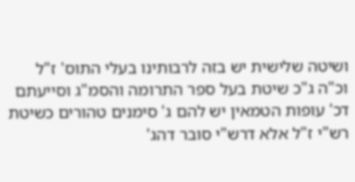ושיטה שלישית יש בזה לרבותינו בעלי התוס' ז"ל וכ"ה ג"כ שיטת בעל ספר התרומה והסמ"ג וסייעתם דכ' עופות הטמאין יש להם ג' סימנים טהורים כשיטת רש"י ז"ל אלא דרש"י סובר דהג'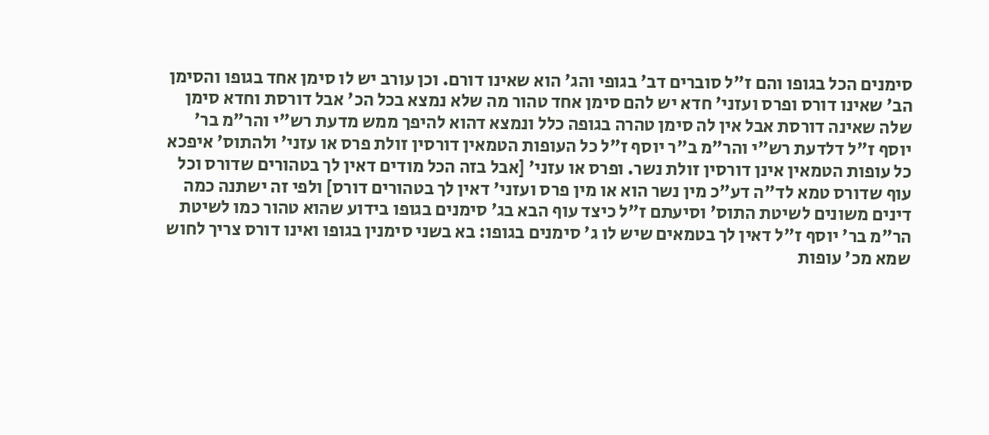סימנים הכל בגופו והם ז"ל סוברים דב' בגופי והג' הוא שאינו דורם. וכן עורב יש לו סימן אחד בגופו והסימן הב' שאינו דורס ופרס ועזני' חדא יש להם סימן אחד טהור מה שלא נמצא בכל הכ' אבל דורסת וחדא סימן שלה שאינה דורסת אבל אין לה סימן טהרה בגופה כלל ונמצא דהוא להיפך ממש מדעת רש"י והר"מ בר' יוסף ז"ל דלדעת רש"י והר"מ ב"ר יוסף ז"ל כל העופות הטמאין דורסין זולת פרס או עזני' ולהתוס' איפכא כל עופות הטמאין אינן דורסין זולת נשר. ופרס או עזני' [אבל בזה הכל מודים דאין לך בטהורים שדורס וכל עוף שדורס טמא לד"ה דע"כ מין נשר הוא או מין פרס ועזני' דאין לך בטהורים דורס] ולפי זה ישתנה כמה דינים משונים לשיטת התוס' וסיעתם ז"ל כיצד עוף הבא בג' סימנים בגופו בידוע שהוא טהור כמו לשיטת הר"מ בר' יוסף ז"ל דאין לך בטמאים שיש לו ג' סימנים בגופו: בא בשני סימנין בגופו ואינו דורס צריך לחוש שמא מכ' עופות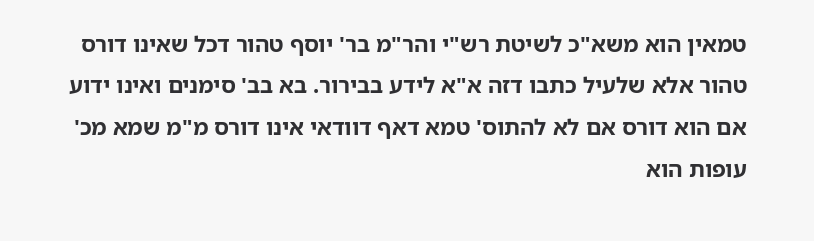טמאין הוא משא"כ לשיטת רש"י והר"מ בר' יוסף טהור דכל שאינו דורס טהור אלא שלעיל כתבו דזה א"א לידע בבירור. בא בב' סימנים ואינו ידוע אם הוא דורס אם לא להתוס' טמא דאף דוודאי אינו דורס מ"מ שמא מכ' עופות הוא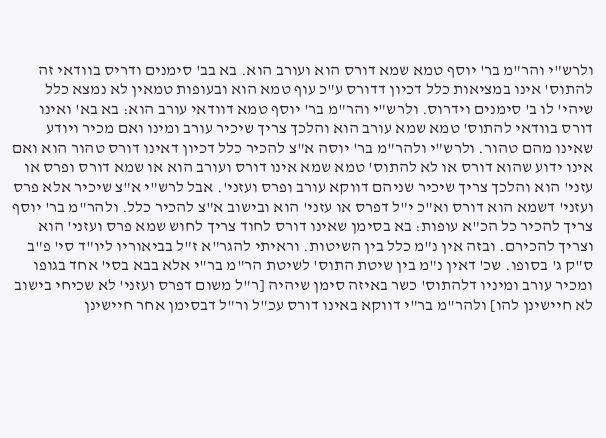ולרש"י והר"מ בר' יוסף טמא שמא דורס הוא ועורב הוא. בא בב' סימנים ודריס בוודאי זה להתוס' אינו במציאות כלל דכיון דדורס ע"כ עוף טמא הוא ובעופות טמאין לא נמצא כלל שיהי' לו ב' סימנים וידרוס. ולרש"י והר"מ בר' יוסף טמא דוודאי עורב הוא: בא בא' ואינו דורס בוודאי להתוס' טמא שמא עורב הוא והלכך צריך שיכיר עורב ומינו ואם מכיר ויודע שאינו מהם טהור. ולרש"י ולהר"מ בר' יוסה א"צ להכיר כלל דכיון דאינו דורס טהור הוא ואם אינו ידוע שהוא דורס או לא להתוס' טמא שמא אינו דורס ועורב הוא או שמא דורס ופרס או עזני' הוא והלכך צריך שיכיר שניהם דווקא עורב ופרס ועזני'. אבל לרש"י א"צ שיכיר אלא פרס ועזני' דשמא הוא דורס וא"כ י"ל דפרס או עזני' הוא ובישוב א"צ להכיר כלל. ולהר"מ בר' יוסף צריך להכיר כל הכ"א עופות: בא בסימן שאינו דורס לחוד צריך לחוש שמא פרס ועזני' הוא וצריך להכירם. ובזה אין נ"מ כלל בין השיטות. וראיתי להגר"א ז"ל בביאוריו ליו"ד סי' פ"ב ס"ק ג' בסופו. שכ' דאין נ"מ בין שיטת התוס' לשיטת הר"מ בר"י אלא בבא בסי' אחד בגופו ומכיר עורב ומיניו דלהתוס' כשר באיזה סימן שיהיה [ר"ל משום דפרס ועזני' לא שכיחי בישוב לא חיישינן להו] ולהר"מ בר"י דווקא באינו דורס עכ"ל ור"ל דבסימן אחר חיישינן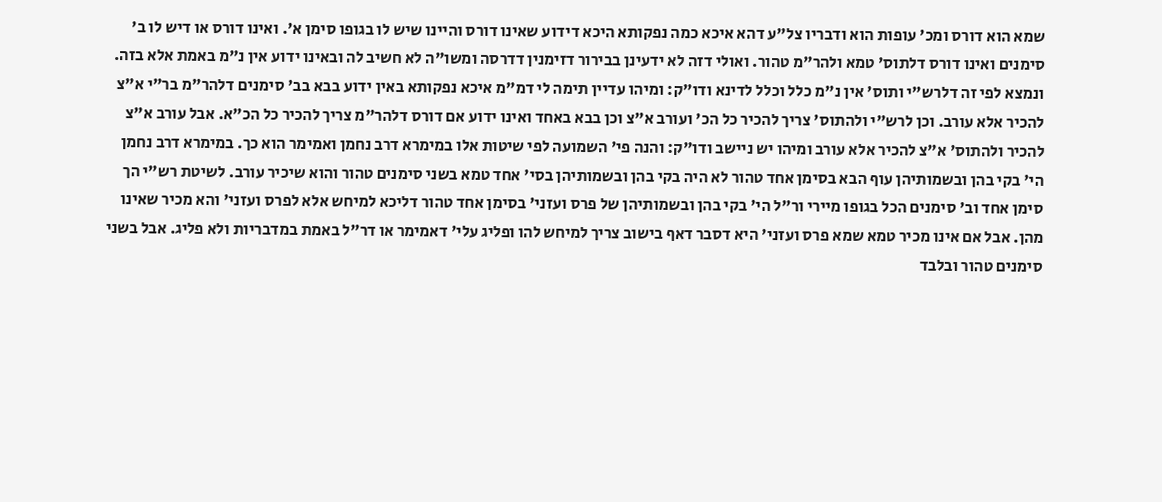שמא הוא דורס ומכ' עופות הוא ודבריו צל"ע דהא איכא כמה נפקותא היכא דידוע שאינו דורס והיינו שיש לו בגופו סימן א'. ואינו דורס או דיש לו ב' סימנים ואינו דורס דלתוס' טמא ולהר"מ טהור. ואולי דזה לא ידעינן בבירור דזימנין דדרסה ומשו"ה לא חשיב לה ובאינו ידוע אין נ"מ באמת אלא בזה. ונמצא לפי זה דלרש"י ותוס' אין נ"מ כלל וכלל לדינא ודו"ק: ומיהו עדיין תימה לי דמ"מ איכא נפקותא באין ידוע בבא בב' סימנים דלהר"מ בר"י א"צ להכיר אלא עורב. וכן לרש"י ולהתוס' צריך להכיר כל הכ' ועורב א"צ וכן בבא באחד ואינו ידוע אם דורס דלהר"מ צריך להכיר כל הכ"א. אבל עורב א"צ להכיר ולהתוס' א"צ להכיר אלא עורב ומיהו יש ניישב ודו"ק: והנה פי' השמועה לפי שיטות אלו במימרא דרב נחמן ואמימר הוא כך. במימרא דרב נחמן הי' בקי בהן ובשמותיהן עוף הבא בסימן אחד טהור לא היה בקי בהן ובשמותיהן בסי' אחד טמא בשני סימנים טהור והוא שיכיר עורב. לשיטת רש"י הך סימן אחד וב' סימנים הכל בגופו מיירי ור"ל הי' בקי בהן ובשמותיהן של פרס ועזני' בסימן אחד טהור דליכא למיחש אלא לפרס ועזני' והא מכיר שאינו מהן. אבל אם אינו מכיר טמא שמא פרס ועזני' היא דסבר דאף בישוב צריך למיחש להו ופליג עלי' דאמימר או דר"ל באמת במדבריות ולא פליג. אבל בשני סימנים טהור ובלבד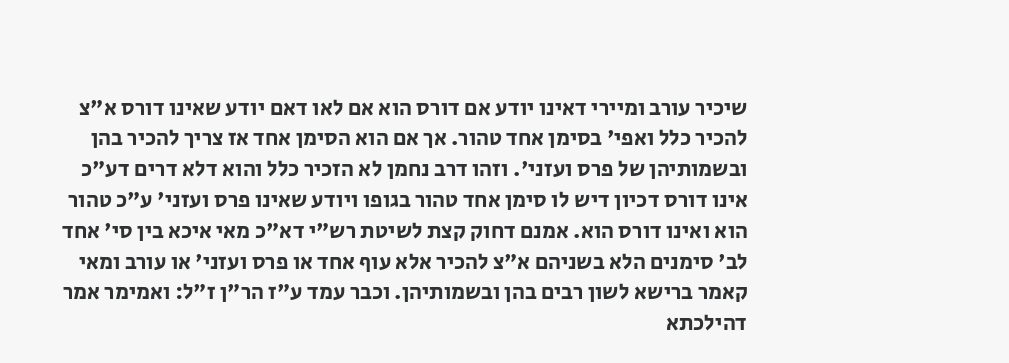שיכיר עורב ומיירי דאינו יודע אם דורס הוא אם לאו דאם יודע שאינו דורס א"צ להכיר כלל ואפי' בסימן אחד טהור. אך אם הוא הסימן אחד אז צריך להכיר בהן ובשמותיהן של פרס ועזני'. וזהו דרב נחמן לא הזכיר כלל והוא דלא דרים דע"כ אינו דורס דכיון דיש לו סימן אחד טהור בגופו ויודע שאינו פרס ועזני' ע"כ טהור הוא ואינו דורס הוא. אמנם דחוק קצת לשיטת רש"י דא"כ מאי איכא בין סי' אחד לב' סימנים הלא בשניהם א"צ להכיר אלא עוף אחד או פרס ועזני' או עורב ומאי קאמר ברישא לשון רבים בהן ובשמותיהן. וכבר עמד ע"ז הר"ן ז"ל: ואמימר אמר דהילכתא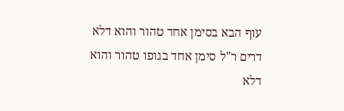עוף הבא בסימן אחד טהור והוא דלא דרים ר"ל סימן אחד בגופו טהור והוא דלא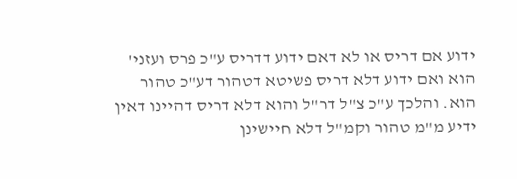ידוע אם דריס או לא דאם ידוע דדריס ע"כ פרס ועזני' הוא ואם ידוע דלא דריס פשיטא דטהור דע"כ טהור הוא. והלכך ע"כ צ"ל דר"ל והוא דלא דריס דהיינו דאין ידיע מ"מ טהור וקמ"ל דלא חיישינן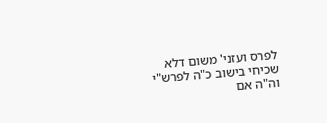לפרס ועזני' משום דלא שכיחי בישוב כ"ה לפרש"י וה"ה אם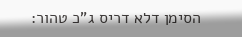הסימן דלא דריס ג"כ טהור: